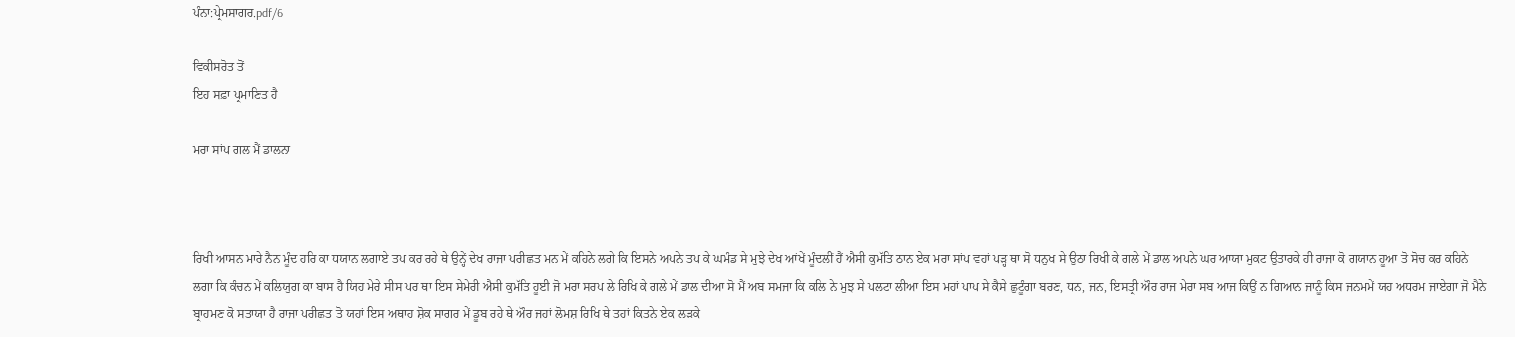ਪੰਨਾ:ਪ੍ਰੇਮਸਾਗਰ.pdf/6

ਵਿਕੀਸਰੋਤ ਤੋਂ
ਇਹ ਸਫ਼ਾ ਪ੍ਰਮਾਣਿਤ ਹੈ

ਮਰਾ ਸਾਂਪ ਗਲ ਮੈਂ ਡਾਲਨਾ



ਰਿਖੀ ਆਸਨ ਮਾਰੇ ਨੈਨ ਮੂੰਦ ਹਰਿ ਕਾ ਧਯਾਨ ਲਗਾਏ ਤਪ ਕਰ ਰਹੇ ਥੇ ਉਨ੍ਹੇਂ ਦੇਖ ਰਾਜਾ ਪਰੀਛਤ ਮਨ ਮੇਂ ਕਹਿਨੇ ਲਗੇ ਕਿ ਇਸਨੇ ਅਪਨੇ ਤਪ ਕੇ ਘਮੰਡ ਸੇ ਮੁਝੇ ਦੇਖ ਆਂਖੇਂ ਮੂੰਦਲੀਂ ਹੈਂ ਐਸੀ ਕੁਮੱਤਿ ਠਾਨ ਏਕ ਮਰਾ ਸਾਂਪ ਵਹਾਂ ਪੜ੍ਹ ਥਾ ਸੋ ਧਨੁਖ ਸੇ ਉਠਾ ਰਿਖੀ ਕੇ ਗਲੇ ਮੇਂ ਡਾਲ ਅਪਨੇ ਘਰ ਆਯਾ ਮੁਕਟ ਉਤਾਰਕੇ ਹੀ ਰਾਜਾ ਕੋ ਗਯਾਨ ਹੂਆ ਤੋ ਸੋਚ ਕਰ ਕਹਿਨੇ ਲਗਾ ਕਿ ਕੰਚਨ ਮੇਂ ਕਲਿਯੁਗ ਕਾ ਬਾਸ ਹੈ ਯਿਹ ਮੇਰੇ ਸੀਸ ਪਰ ਥਾ ਇਸ ਸੇਮੇਰੀ ਐਸੀ ਕੁਮੱਤਿ ਹੂਈ ਜੋ ਮਰਾ ਸਰਪ ਲੇ ਰਿਖਿ ਕੇ ਗਲੇ ਮੇਂ ਡਾਲ ਦੀਆ ਸੋ ਮੈਂ ਅਬ ਸਮਜਾ ਕਿ ਕਲਿ ਨੇ ਮੁਝ ਸੇ ਪਲਟਾ ਲੀਆ ਇਸ ਮਹਾਂ ਪਾਪ ਸੇ ਕੈਸੇ ਛੁਟੂੰਗਾ ਬਰਣ, ਧਨ, ਜਨ, ਇਸਤ੍ਰੀ ਔਰ ਰਾਜ ਮੇਰਾ ਸਬ ਆਜ ਕਿਉਂ ਨ ਗਿਆਨ ਜਾਨੂੰ ਕਿਸ ਜਨਮਮੇਂ ਯਹ ਅਧਰਮ ਜਾਏਗਾ ਜੋ ਮੈਨੇ ਬ੍ਰਾਹਮਣ ਕੋ ਸਤਾਯਾ ਹੈ ਰਾਜਾ ਪਰੀਛਤ ਤੋ ਯਹਾਂ ਇਸ ਅਥਾਹ ਸ਼ੋਕ ਸਾਗਰ ਮੇਂ ਡੂਬ ਰਹੇ ਥੇ ਔਰ ਜਹਾਂ ਲੋਮਸ਼ ਰਿਖਿ ਥੇ ਤਹਾਂ ਕਿਤਨੇ ਏਕ ਲੜਕੇ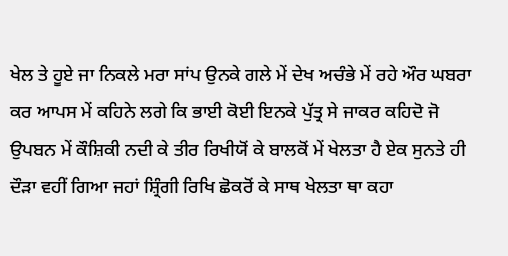ਖੇਲ ਤੇ ਹੂਏ ਜਾ ਨਿਕਲੇ ਮਰਾ ਸਾਂਪ ਉਨਕੇ ਗਲੇ ਮੇਂ ਦੇਖ ਅਚੰਭੇ ਮੇਂ ਰਹੇ ਔਰ ਘਬਰਾ ਕਰ ਆਪਸ ਮੇਂ ਕਹਿਨੇ ਲਗੇ ਕਿ ਭਾਈ ਕੋਈ ਇਨਕੇ ਪੁੱਤ੍ਰ ਸੇ ਜਾਕਰ ਕਹਿਦੋ ਜੋ ਉਪਬਨ ਮੇਂ ਕੌਸ਼ਿਕੀ ਨਦੀ ਕੇ ਤੀਰ ਰਿਖੀਯੋਂ ਕੇ ਬਾਲਕੋਂ ਮੇਂ ਖੇਲਤਾ ਹੈ ਏਕ ਸੁਨਤੇ ਹੀ ਦੌੜਾ ਵਹੀਂ ਗਿਆ ਜਹਾਂ ਸ਼੍ਰਿੰਗੀ ਰਿਖਿ ਛੋਕਰੋਂ ਕੇ ਸਾਥ ਖੇਲਤਾ ਥਾ ਕਹਾ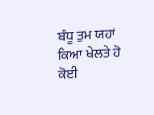ਬੰਧੂ ਤੁਮ ਯਹਾਂ ਕਿਆ ਖੇਲਤੇ ਹੋ ਕੋਈ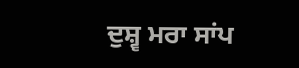ਦੁਸ਼੍ਵ ਮਰਾ ਸਾਂਪ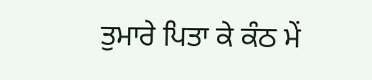ਤੁਮਾਰੇ ਪਿਤਾ ਕੇ ਕੰਠ ਮੇਂ